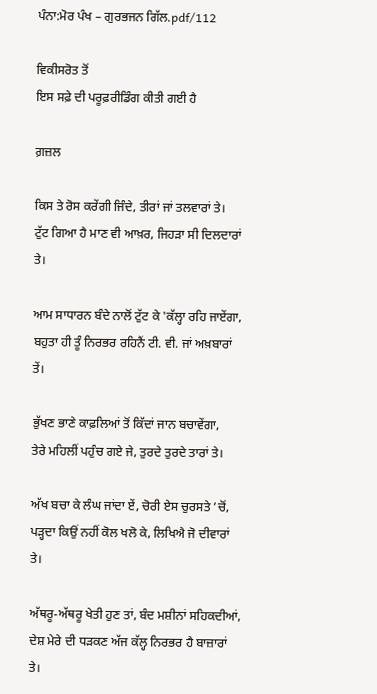ਪੰਨਾ:ਮੋਰ ਪੰਖ – ਗੁਰਭਜਨ ਗਿੱਲ.pdf/112

ਵਿਕੀਸਰੋਤ ਤੋਂ
ਇਸ ਸਫ਼ੇ ਦੀ ਪਰੂਫ਼ਰੀਡਿੰਗ ਕੀਤੀ ਗਈ ਹੈ

ਗ਼ਜ਼ਲ

ਕਿਸ ਤੇ ਰੋਸ ਕਰੇਂਗੀ ਜਿੰਦੇ, ਤੀਰਾਂ ਜਾਂ ਤਲਵਾਰਾਂ ਤੇ।
ਟੁੱਟ ਗਿਆ ਹੈ ਮਾਣ ਵੀ ਆਖ਼ਰ, ਜਿਹੜਾ ਸੀ ਦਿਲਦਾਰਾਂ ਤੇ।

ਆਮ ਸਾਧਾਰਨ ਬੰਦੇ ਨਾਲੋਂ ਟੁੱਟ ਕੇ 'ਕੱਲ੍ਹਾ ਰਹਿ ਜਾਏਂਗਾ,
ਬਹੁਤਾ ਹੀ ਤੂੰ ਨਿਰਭਰ ਰਹਿਨੈਂ ਟੀ. ਵੀ. ਜਾਂ ਅਖ਼ਬਾਰਾਂ ਤੇਂ।

ਭੁੱਖਣ ਭਾਣੇ ਕਾਫ਼ਲਿਆਂ ਤੋਂ ਕਿੱਦਾਂ ਜਾਨ ਬਚਾਵੇਂਗਾ,
ਤੇਰੇ ਮਹਿਲੀਂ ਪਹੁੰਚ ਗਏ ਜੇ, ਤੁਰਦੇ ਤੁਰਦੇ ਤਾਰਾਂ ਤੇ।

ਅੱਖ ਬਚਾ ਕੇ ਲੰਘ ਜਾਂਦਾ ਏਂ, ਚੋਰੀ ਏਸ ਚੁਰਸਤੇ ’ਚੋਂ,
ਪੜ੍ਹਦਾ ਕਿਉਂ ਨਹੀਂ ਕੋਲ ਖਲੋ ਕੇ, ਲਿਖਿਐ ਜੋ ਦੀਵਾਰਾਂ ਤੇ।

ਅੱਥਰੂ-ਅੱਥਰੂ ਖੇਤੀ ਹੁਣ ਤਾਂ, ਬੰਦ ਮਸ਼ੀਨਾਂ ਸਹਿਕਦੀਆਂ,
ਦੇਸ਼ ਮੇਰੇ ਦੀ ਧੜਕਣ ਅੱਜ ਕੱਲ੍ਹ ਨਿਰਭਰ ਹੈ ਬਾਜ਼ਾਰਾਂ ਤੇ।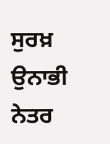ਸੁਰਖ਼ ਉਨਾਭੀ ਨੇਤਰ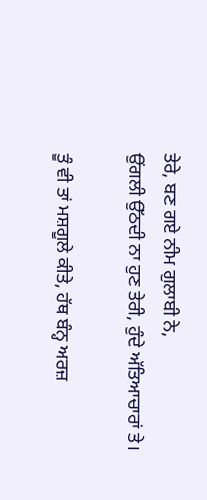ਤੇਰੇ, ਬਣ ਗਏ ਨੀਮ ਗੁਲਾਬੀ ਨੇ,
ਉਂਗਲੀ ਉੱਠਦੀ ਨਾ ਹੁਣ ਤੇਰੀ, ਹੁੰਦੇ ਅੱਤਿਆਚਾਰਾਂ ਤੇ।

ਤੂੰ ਵੀ ਤਾਂ ਮਸ਼ਗੂਲੇ ਕੀਤੇ, ਹੱਥ ਬੰਨ੍ਹ ਅਰਜ਼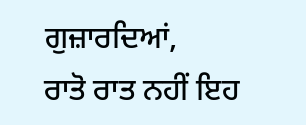ਗੁਜ਼ਾਰਦਿਆਂ,
ਰਾਤੋ ਰਾਤ ਨਹੀਂ ਇਹ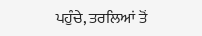ਪਹੁੰਚੇ, ਤਰਲਿਆਂ ਤੋਂ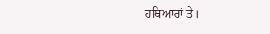ਹਥਿਆਰਾਂ ਤੇ।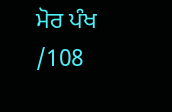ਮੋਰ ਪੰਖ /108